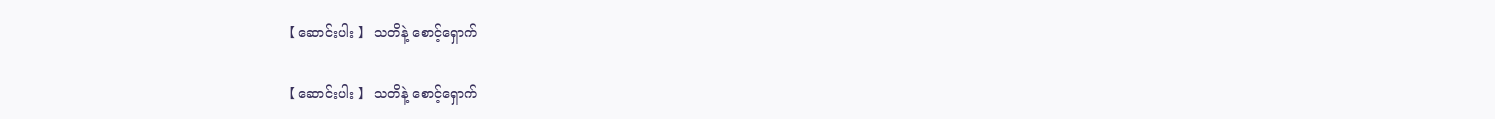【 ဆောင်းပါး 】 သတိနဲ့ စောင့်ရှောက်

【 ဆောင်းပါး 】 သတိနဲ့ စောင့်ရှောက်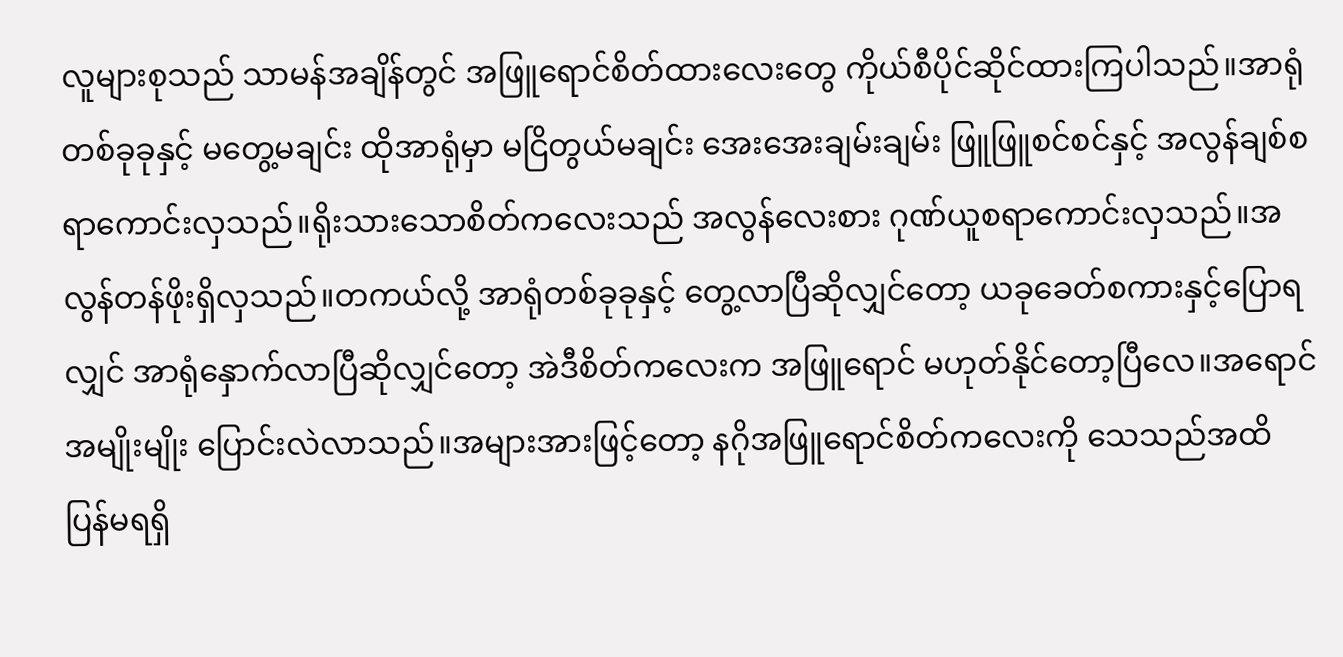လူများစုသည် သာမန်အချိန်တွင် အဖြူရောင်စိတ်ထားလေးတွေ ကိုယ်စီပိုင်ဆိုင်ထားကြပါသည်။အာရုံတစ်ခုခုနှင့် မတွေ့မချင်း ထိုအာရုံမှာ မငြိတွယ်မချင်း အေးအေးချမ်းချမ်း ဖြူဖြူစင်စင်နှင့် အလွန်ချစ်စရာကောင်းလှသည်။ရိုးသားသောစိတ်ကလေးသည် အလွန်လေးစား ဂုဏ်ယူစရာကောင်းလှသည်။အလွန်တန်ဖိုးရှိလှသည်။တကယ်လို့ အာရုံတစ်ခုခုနှင့် တွေ့လာပြီဆိုလျှင်တော့ ယခုခေတ်စကားနှင့်ပြောရလျှင် အာရုံနှောက်လာပြီဆိုလျှင်တော့ အဲဒီစိတ်ကလေးက အဖြူရောင် မဟုတ်နိုင်တော့ပြီလေ။အရောင်အမျိုးမျိုး ပြောင်းလဲလာသည်။အများအားဖြင့်တော့ နဂိုအဖြူရောင်စိတ်ကလေးကို သေသည်အထိ ပြန်မရရှိ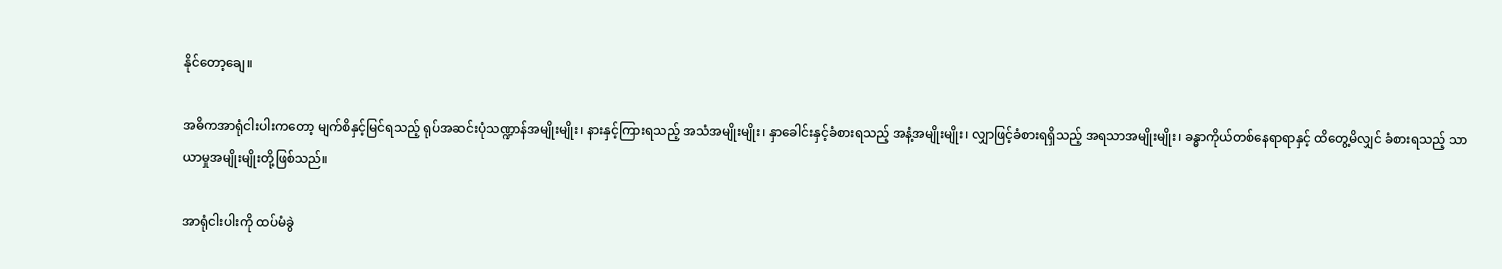နိုင်တော့ချေ။

အဓိကအာရုံငါးပါးကတော့ မျက်စိနှင့်မြင်ရသည့် ရုပ်အဆင်းပုံသဏ္ဍာန်အမျိုးမျိုး၊ နားနှင့်ကြားရသည့် အသံအမျိုးမျိုး၊ နှာခေါင်းနှင့်ခံစားရသည့် အနံ့အမျိုးမျိုး၊ လျှာဖြင့်ခံစားရရှိသည့် အရသာအမျိုးမျိုး၊ ခန္ဓာကိုယ်တစ်နေရာရာနှင့် ထိတွေ့မိလျှင် ခံစားရသည့် သာယာမှုအမျိုးမျိုးတို့ဖြစ်သည်။

အာရုံငါးပါးကို ထပ်မံခွဲ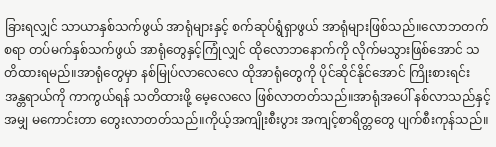ခြားရလျှင် သာယာနှစ်သက်ဖွယ် အာရုံများနှင့် စက်ဆုပ်ရွံရှာဖွယ် အာရုံများဖြစ်သည်။လောဘတက်စရာ တပ်မက်နှစ်သက်ဖွယ် အာရုံတွေနှင့်ကြုံလျှင် ထိုလောဘနောက်ကို လိုက်မသွားဖြစ်အောင် သတိထားရမည်။အာရုံတွေမှာ နစ်မြုပ်လာလေလေ ထိုအာရုံတွေကို ပိုင်ဆိုင်နိုင်အောင် ကြိုးစားရင်း အန္တရာယ်ကို ကာကွယ်ရန် သတိထားဖို့ မေ့လေလေ ဖြစ်လာတတ်သည်။အာရုံအပေါ် နစ်လာသည်နှင့်အမျှ မကောင်းတာ တွေးလာတတ်သည်။ကိုယ့်အကျိုးစီးပွား အကျင့်စာရိတ္တတွေ ပျက်စီးကုန်သည်။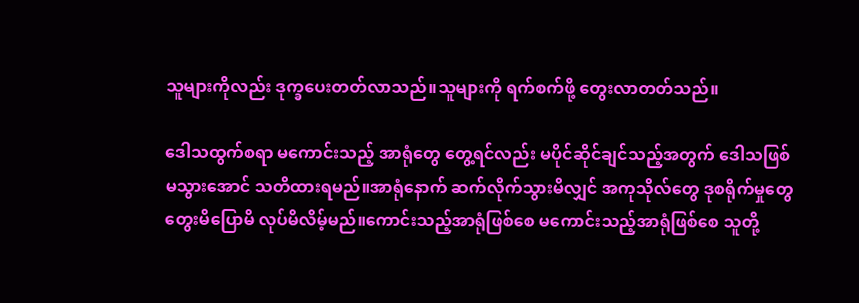သူများကိုလည်း ဒုက္ခပေးတတ်လာသည်။သူများကို ရက်စက်ဖို့ တွေးလာတတ်သည်။

ဒေါသထွက်စရာ မကောင်းသည့် အာရုံတွေ တွေ့ရင်လည်း မပိုင်ဆိုင်ချင်သည့်အတွက် ဒေါသဖြစ်မသွားအောင် သတိထားရမည်။အာရုံနောက် ဆက်လိုက်သွားမိလျှင် အကုသိုလ်တွေ ဒုစရိုက်မှုတွေ တွေးမိပြောမိ လုပ်မိလိမ့်မည်။ကောင်းသည့်အာရုံဖြစ်စေ မကောင်းသည့်အာရုံဖြစ်စေ သူတို့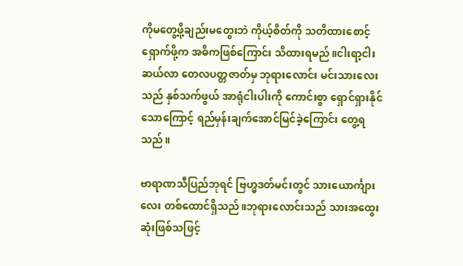ကိုမတွေ့ဖို့ချည်းမတွေးဘဲ ကိုယ့်စိတ်ကို သတိထားစောင့်ရှောက်ဖို့က အဓိကဖြစ်ကြောင်း သိထားရမည်။ငါးရာ့ငါးဆယ်လာ တေလပတ္တဇာတ်မှ ဘုရားလောင်း မင်းသားလေးသည် နှစ်သက်ဖွယ် အာရုံငါးပါးကို ကောင်းစွာ ရှောင်ရှားနိုင်သောကြောင့် ရည်မှန်းချက်အောင်မြင်ခဲ့ကြောင်း တွေ့ရသည်။

ဗာရာဏသီပြည်ဘုရင် ဗြဟ္မဒတ်မင်းတွင် သားယောင်္ကျားလေး တစ်ထောင်ရှိသည်။ဘုရားလောင်းသည် သားအထွေးဆုံးဖြစ်သဖြင့်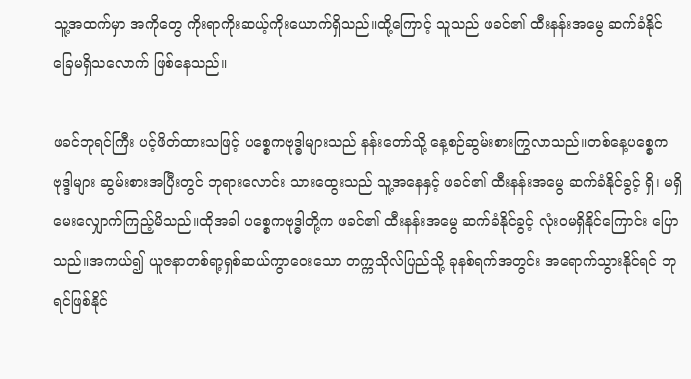သူ့အထက်မှာ အကိုတွေ ကိုးရာကိုးဆယ့်ကိုးယောက်ရှိသည်။ထို့ကြောင့် သူသည် ဖခင်၏ ထီးနန်းအမွေ ဆက်ခံနိုင်ခြေမရှိသလောက် ဖြစ်နေသည်။

ဖခင်ဘုရင်ကြီး ပင့်ဖိတ်ထားသဖြင့် ပစ္စေကဗုဒ္ဓါများသည် နန်းတော်သို့ နေ့စဉ်ဆွမ်းစားကြွလာသည်။တစ်နေ့ပစ္စေကဗုဒ္ဒါများ ဆွမ်းစားအပြီးတွင် ဘုရားလောင်း သားထွေးသည် သူ့အနေနှင့် ဖခင်၏ ထီးနန်းအမွေ ဆက်ခံနိုင်ခွင့် ရှိ၊ မရှိ မေးလျှောက်ကြည့်မိသည်။ထိုအခါ ပစ္စေကဗုဒ္ဓါတို့က ဖခင်၏ ထီးနန်းအမွေ ဆက်ခံနိုင်ခွင့် လုံးဝမရှိနိုင်ကြောင်း ပြောသည်။အကယ်၍ ယူဇနာတစ်ရာ့ရှစ်ဆယ်ကွာဝေးသော တက္ကသိုလ်ပြည်သို့ ခုနစ်ရက်အတွင်း အရောက်သွားနိုင်ရင် ဘုရင်ဖြစ်နိုင်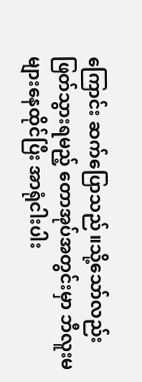ကြောင်း ဆက်ပြောသည်။သို့သော်လည်း ဖြတ်သွားရမည့် တောအုပ်အတွင်းမှာ ဘီလူးမများနေထိုင်ပြီး အာရုံငါးပါး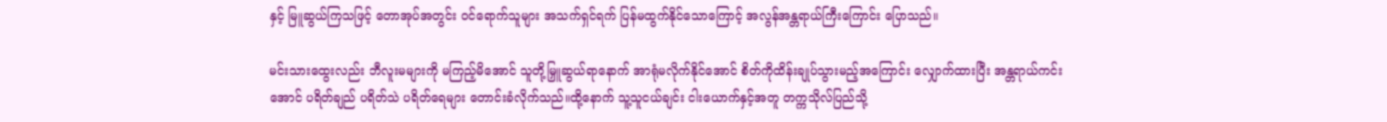နှင့် မြူဆွယ်ကြသဖြင့် တောအုပ်အတွင်း ဝင်ရောက်သူများ အသက်ရှင်ရက် ပြန်မထွက်နိုင်သောကြောင့် အလွန်အန္တရာယ်ကြီးကြောင်း ပြောသည်။

မင်းသားထွေးလည်း ဘီလူးမများကို မကြည့်မိအောင် သူတို့မြှူဆွယ်ရာနောက် အာရုံမလိုက်နိုင်အောင် စိတ်ကိုထိန်းချုပ်သွားမည့်အကြောင်း လျှောက်ထားပြီး အန္တရာယ်ကင်းအောင် ပရိတ်ချည် ပရိတ်သဲ ပရိတ်ရေများ တောင်းခံလိုက်သည်။ထို့နောက် သူ့သူငယ်ချင်း ငါးယောက်နှင့်အတူ တက္ကသိုလ်ပြည်သို့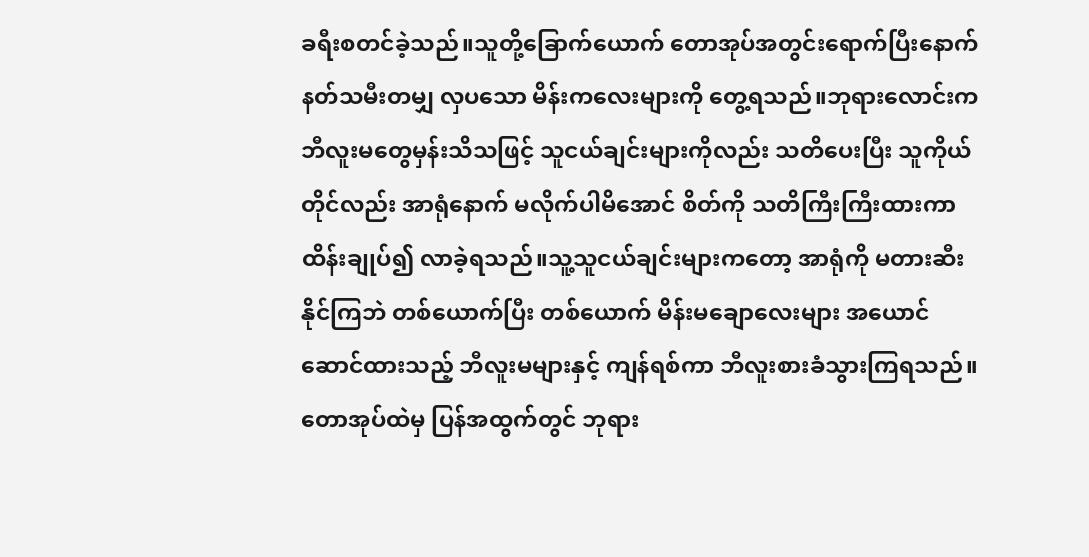ခရီးစတင်ခဲ့သည်။သူတို့ခြောက်ယောက် တောအုပ်အတွင်းရောက်ပြီးနောက် နတ်သမီးတမျှ လှပသော မိန်းကလေးများကို တွေ့ရသည်။ဘုရားလောင်းက ဘီလူးမတွေမှန်းသိသဖြင့် သူငယ်ချင်းများကိုလည်း သတိပေးပြီး သူကိုယ်တိုင်လည်း အာရုံနောက် မလိုက်ပါမိအောင် စိတ်ကို သတိကြီးကြီးထားကာ ထိန်းချုပ်၍ လာခဲ့ရသည်။သူ့သူငယ်ချင်းများကတော့ အာရုံကို မတားဆီးနိုင်ကြဘဲ တစ်ယောက်ပြီး တစ်ယောက် မိန်းမချောလေးများ အယောင်ဆောင်ထားသည့် ဘီလူးမများနှင့် ကျန်ရစ်ကာ ဘီလူးစားခံသွားကြရသည်။တောအုပ်ထဲမှ ပြန်အထွက်တွင် ဘုရား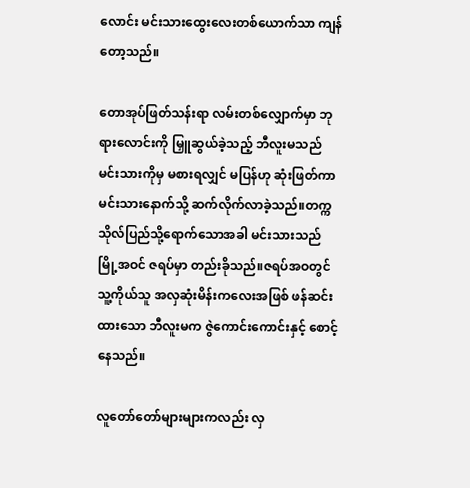လောင်း မင်းသားထွေးလေးတစ်ယောက်သာ ကျန်တော့သည်။

တောအုပ်ဖြတ်သန်းရာ လမ်းတစ်လျှောက်မှာ ဘုရားလောင်းကို မြှူဆွယ်ခဲ့သည့် ဘီလူးမသည် မင်းသားကိုမှ မစားရလျှင် မပြန်ဟု ဆုံးဖြတ်ကာ မင်းသားနောက်သို့ ဆက်လိုက်လာခဲ့သည်။တက္ကသိုလ်ပြည်သို့ရောက်သောအခါ မင်းသားသည် မြို့အဝင် ဇရပ်မှာ တည်းခိုသည်။ဇရပ်အဝတွင် သူ့ကိုယ်သူ အလှဆုံးမိန်းကလေးအဖြစ် ဖန်ဆင်းထားသော ဘီလူးမက ဇွဲကောင်းကောင်းနှင့် စောင့်နေသည်။

လူတော်တော်များများကလည်း လှ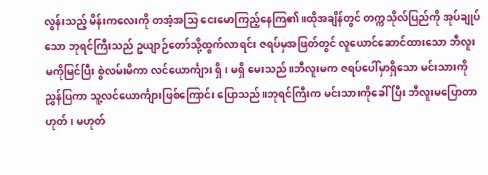လွန်းသည့် မိန်းကလေးကို တအံ့အသြ ငေးမောကြည့်နေကြ၏။ထိုအချိန်တွင် တက္ကသိုလ်ပြည်ကို အုပ်ချုပ်သော ဘုရင်ကြီးသည် ဥယျာဉ်တော်သို့ထွက်လာရင်း ဇရပ်မှအဖြတ်တွင် လူယောင်ဆောင်ထားသော ဘီလူးမကိုမြင်ပြီး စွဲလမ်းမိကာ လင်ယောင်္ကျား ရှိ၊ မရှိ မေးသည်။ဘီလူးမက ဇရပ်ပေါ်မှာရှိသော မင်းသားကို ညွှန်ပြကာ သူ့လင်ယောင်္ကျားဖြစ်ကြောင်း ပြောသည်။ဘုရင်ကြီးက မင်းသားကိုခေါ်ပြီး ဘီလူးမပြောတာ ဟုတ်၊ မဟုတ်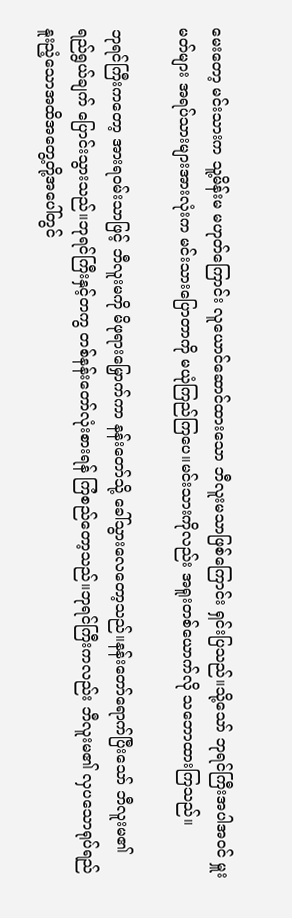မေးတော့ မင်းသားက သူ့မိန်းမ မဟုတ်ကြောင်း လူယောင်ဆောင်ထားသော ဘီလူးမသာဖြစ်ကြောင်း ရှင်းပြသည်။သို့သော် ဘုရင်ကြီးအပါအဝင် မှူးမတ်များ အရပ်သားများအားလုံးက မင်းသားပြောတာကို မယုံကြည်ကြပေ။မင်းသားကိုလည်း အရူးတစ်ယောက်လို သဘောထားကြသည်။

ဘုရင်ကြီးကတော့ အားရဝမ်းသာဖြင့် ဘီလူးမကို မိဖုရားမြှောက်ကာ နန်းတော်သို့ ခေါ်သွားလေတော့သည်။နန်းတော်ရောက်ပြီးသော် ဘီလူးမ၏ ရည်ရွယ်ချက် ပြောင်းသွားသည်။ဘုရင်ကြီးနှင့်တကွ တစ်နန်းတော်လုံးစားရန် ကြံစည်တော့သည်။ဘုရင်ကြီးကလည်း ဘီလူးမ၏ လှပသောရုပ်ရည် နူးညံ့သောအထိအတွေ့တို့အပေါ်တွင်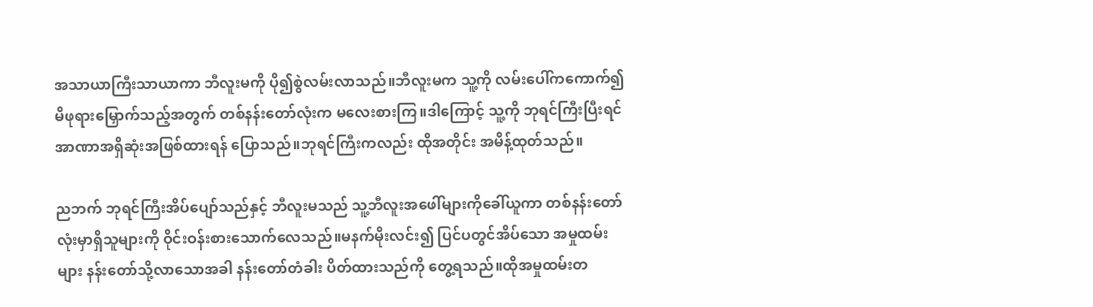အသာယာကြီးသာယာကာ ဘီလူးမကို ပို၍စွဲလမ်းလာသည်။ဘီလူးမက သူ့ကို လမ်းပေါ်ကကောက်၍ မိဖုရားမြှောက်သည့်အတွက် တစ်နန်းတော်လုံးက မလေးစားကြ။ဒါကြောင့် သူ့ကို ဘုရင်ကြီးပြီးရင် အာဏာအရှိဆုံးအဖြစ်ထားရန် ပြောသည်။ဘုရင်ကြီးကလည်း ထိုအတိုင်း အမိန့်ထုတ်သည်။

ညဘက် ဘုရင်ကြီးအိပ်ပျော်သည်နှင့် ဘီလူးမသည် သူ့ဘီလူးအဖေါ်များကိုခေါ်ယူကာ တစ်နန်းတော်လုံးမှာရှိသူများကို ဝိုင်းဝန်းစားသောက်လေသည်။မနက်မိုးလင်း၍ ပြင်ပတွင်အိပ်သော အမှုထမ်းများ နန်းတော်သို့လာသောအခါ နန်းတော်တံခါး ပိတ်ထားသည်ကို တွေ့ရသည်။ထိုအမှုထမ်းတ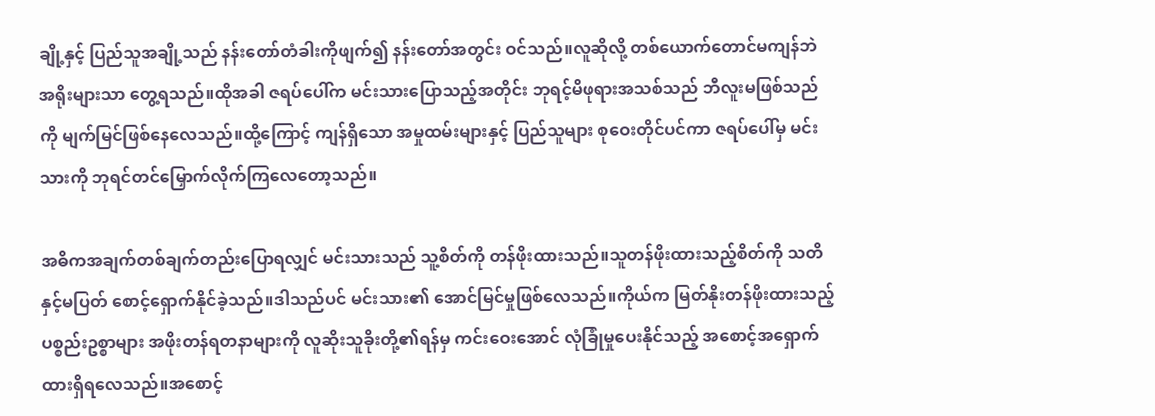ချို့နှင့် ပြည်သူအချို့သည် နန်းတော်တံခါးကိုဖျက်၍ နန်းတော်အတွင်း ဝင်သည်။လူဆိုလို့ တစ်ယောက်တောင်မကျန်ဘဲ အရိုးများသာ တွေ့ရသည်။ထိုအခါ ဇရပ်ပေါ်က မင်းသားပြောသည့်အတိုင်း ဘုရင့်မိဖုရားအသစ်သည် ဘီလူးမဖြစ်သည်ကို မျက်မြင်ဖြစ်နေလေသည်။ထို့ကြောင့် ကျန်ရှိသော အမှုထမ်းများနှင့် ပြည်သူများ စုဝေးတိုင်ပင်ကာ ဇရပ်ပေါ်မှ မင်းသားကို ဘုရင်တင်မြှောက်လိုက်ကြလေတော့သည်။

အဓိကအချက်တစ်ချက်တည်းပြောရလျှင် မင်းသားသည် သူ့စိတ်ကို တန်ဖိုးထားသည်။သူတန်ဖိုးထားသည့်စိတ်ကို သတိနှင့်မပြတ် စောင့်ရှောက်နိုင်ခဲ့သည်။ဒါသည်ပင် မင်းသား၏ အောင်မြင်မှုဖြစ်လေသည်။ကိုယ်က မြတ်နိုးတန်ဖိုးထားသည့် ပစ္စည်းဥစ္စာများ အဖိုးတန်ရတနာများကို လူဆိုးသူခိုးတို့၏ရန်မှ ကင်းဝေးအောင် လုံခြုံမှုပေးနိုင်သည့် အစောင့်အရှောက်ထားရှိရလေသည်။အစောင့်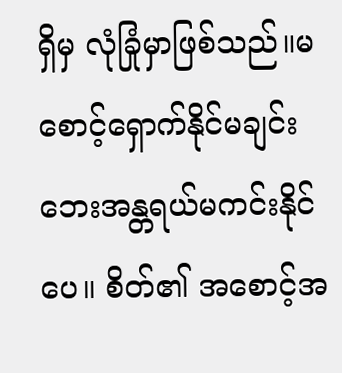ရှိမှ လုံခြုံမှာဖြစ်သည်။မစောင့်ရှောက်နိုင်မချင်း ဘေးအန္တရယ်မကင်းနိုင်ပေ။ စိတ်၏ အစောင့်အ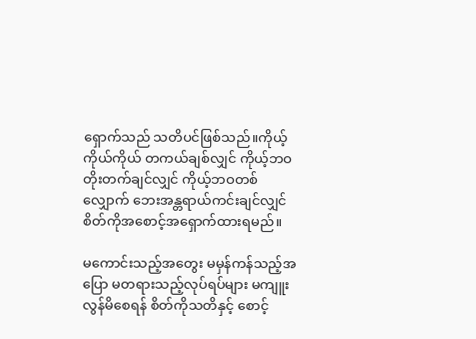ရှောက်သည် သတိပင်ဖြစ်သည်။ကိုယ့်ကိုယ်ကိုယ် တကယ်ချစ်လျှင် ကိုယ့်ဘဝတိုးတက်ချင်လျှင် ကိုယ့်ဘဝတစ်လျှောက် ဘေးအန္တရာယ်ကင်းချင်လျှင် စိတ်ကိုအစောင့်အရှောက်ထားရမည်။

မကောင်းသည့်အတွေး မမှန်ကန်သည့်အပြော မတရားသည့်လုပ်ရပ်များ မကျူးလွန်မိစေရန် စိတ်ကိုသတိနှင့် စောင့်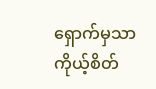ရှောက်မှသာ ကိုယ့်စိတ်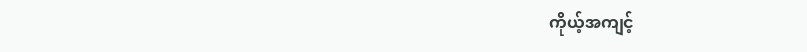ကိုယ့်အကျင့်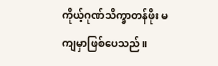ကိုယ့်ဂုဏ်သိက္ခာတန်ဖိုး မကျမှာဖြစ်ပေသည်။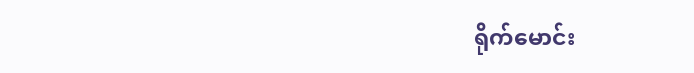ရိုက်မောင်း